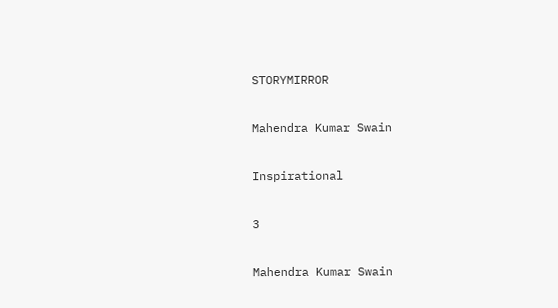STORYMIRROR

Mahendra Kumar Swain

Inspirational

3

Mahendra Kumar Swain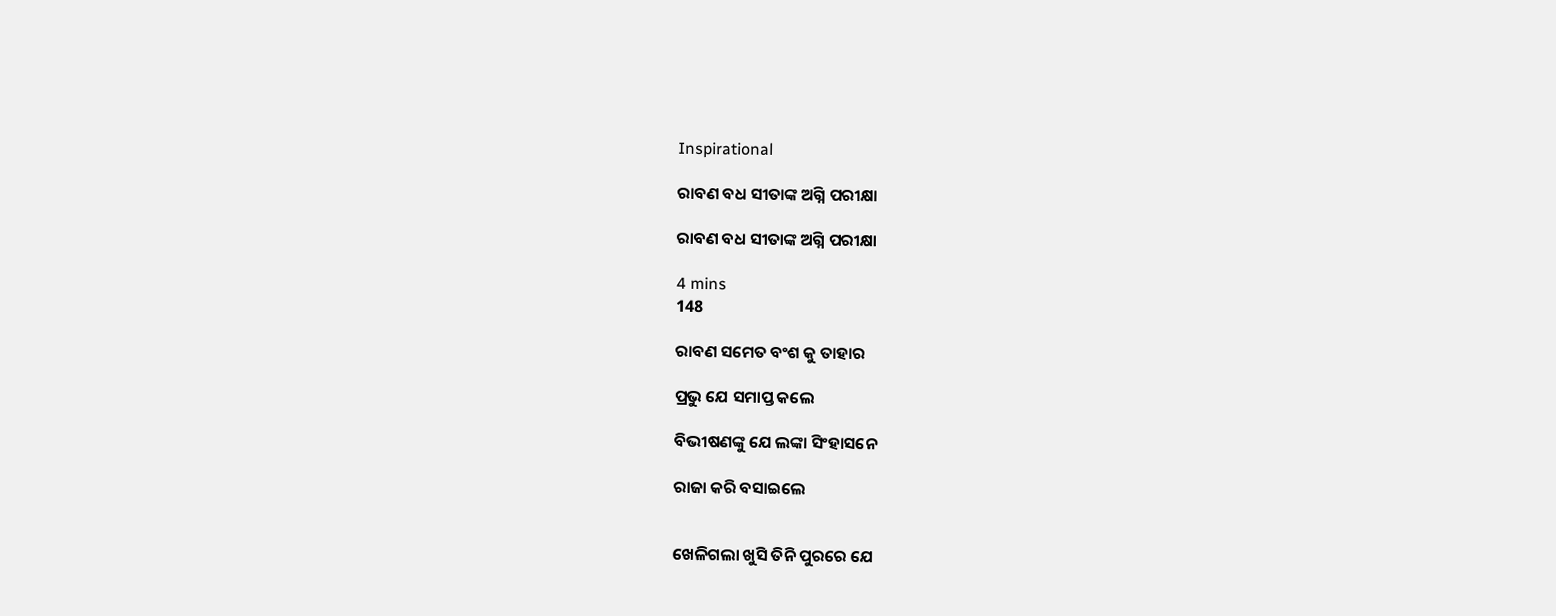Inspirational

ରାବଣ ବଧ ସୀତାଙ୍କ ଅଗ୍ନି ପରୀକ୍ଷା

ରାବଣ ବଧ ସୀତାଙ୍କ ଅଗ୍ନି ପରୀକ୍ଷା

4 mins
148

ରାବଣ ସମେତ ବଂଶ କୁ ତାହାର

ପ୍ରଭୁ ଯେ ସମାପ୍ତ କଲେ

ବିଭୀଷଣଙ୍କୁ ଯେ ଲଙ୍କା ସିଂହାସନେ

ରାଜା କରି ବସାଇଲେ


ଖେଳିଗଲା ଖୁସି ତିନି ପୁରରେ ଯେ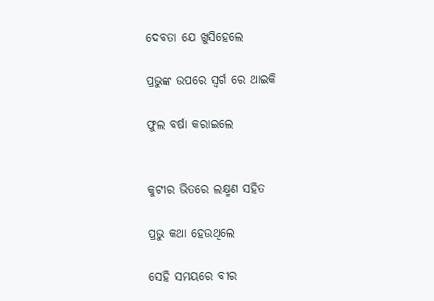ଦେବତା ଯେ ଖୁସିହେଲେ

ପ୍ରଭୁଙ୍କ ଉପରେ ସ୍ୱର୍ଗ ରେ ଥାଇକି

ଫୁଲ ବର୍ଷା କରାଇଲେ


କୁଟୀର ଭିତରେ ଲକ୍ଷ୍ମଣ ସହିତ

ପ୍ରଭୁ କଥା ହେଉଥିଲେ

ସେହି ସମୟରେ ବୀର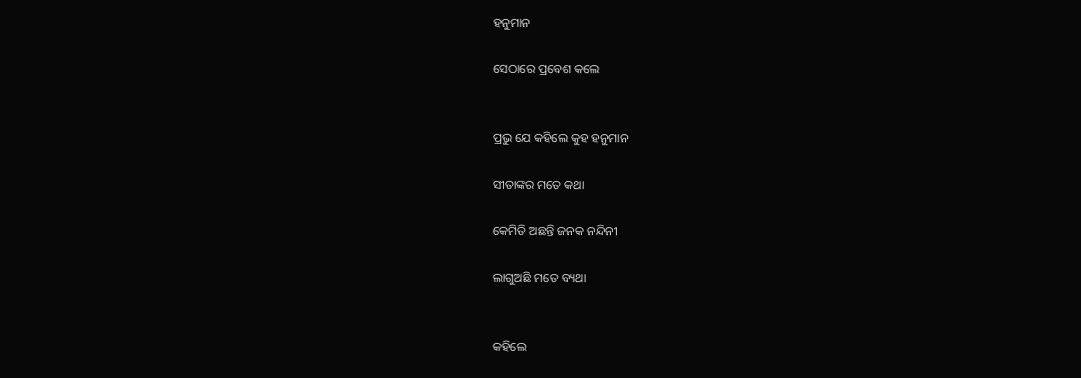ହନୁମାନ

ସେଠାରେ ପ୍ରବେଶ କଲେ


ପ୍ରଭୁ ଯେ କହିଲେ କୁହ ହନୁମାନ

ସୀତାଙ୍କର ମତେ କଥା

କେମିତି ଅଛନ୍ତି ଜନକ ନନ୍ଦିନୀ

ଲାଗୁଅଛି ମତେ ବ୍ୟଥା


କହିଲେ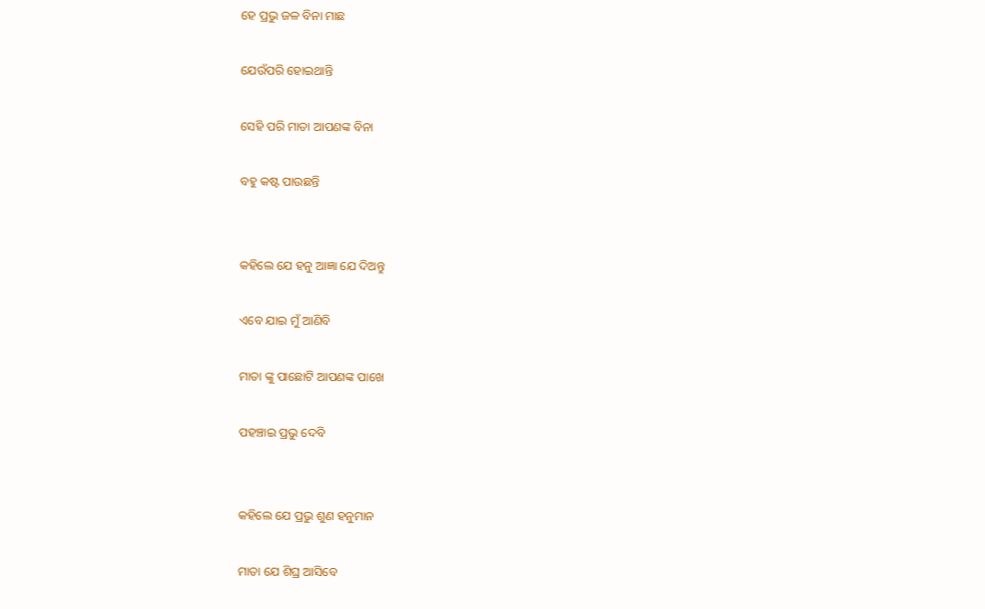ହେ ପ୍ରଭୁ ଜଳ ବିନା ମାଛ

ଯେଉଁପରି ହୋଇଥାନ୍ତି

ସେହି ପରି ମାତା ଆପଣଙ୍କ ବିନା

ବହୁ କଷ୍ଟ ପାଉଛନ୍ତି


କହିଲେ ଯେ ହନୁ ଆଜ୍ଞା ଯେ ଦିଅନ୍ତୁ

ଏବେ ଯାଇ ମୁଁ ଆଣିବି

ମାତା ଙ୍କୁ ପାଛୋଟି ଆପଣଙ୍କ ପାଖେ

ପହଞ୍ଚାଇ ପ୍ରଭୁ ଦେବି


କହିଲେ ଯେ ପ୍ରଭୁ ଶୁଣ ହନୁମାନ

ମାତା ଯେ ଶିଘ୍ର ଆସିବେ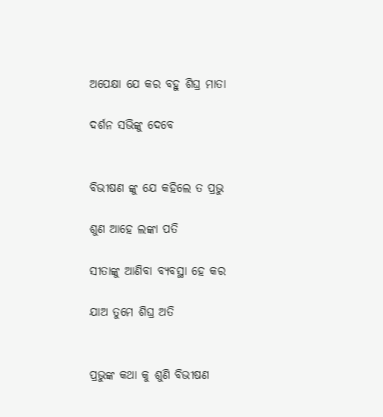ଅପେକ୍ଷା ଯେ କର ବହୁ ଶିଘ୍ର ମାତା

ଦର୍ଶନ ସଭିଙ୍କୁ ଦେବେ


ବିଭୀଷଣ ଙ୍କୁ ଯେ କହିଲେ ତ ପ୍ରଭୁ

ଶୁଣ ଆହେ ଲଙ୍କା ପତି

ସୀତାଙ୍କୁ ଆଣିବା ବ୍ୟବସ୍ଥା ହେ କର

ଯାଅ ତୁମେ ଶିଘ୍ର ଅତି


ପ୍ରଭୁଙ୍କ କଥା କୁ ଶୁଣି ବିଭୀଷଣ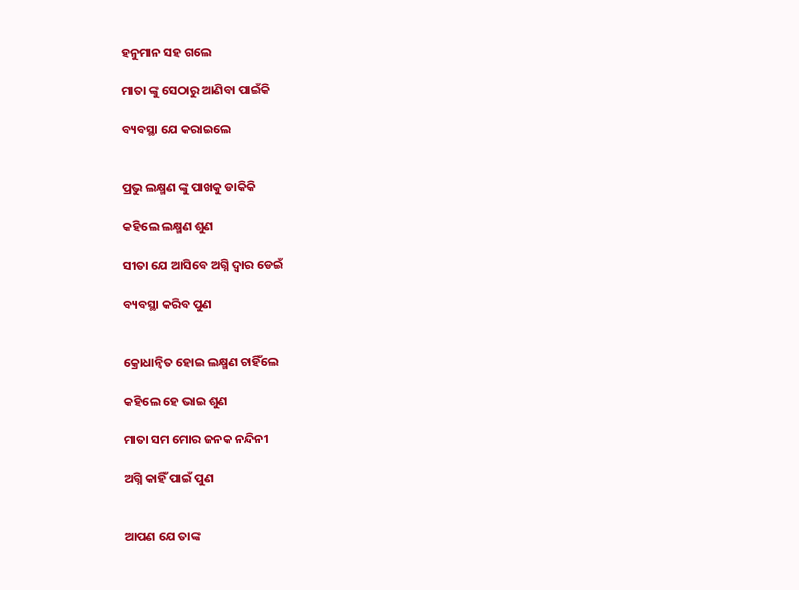ହନୁମାନ ସହ ଗଲେ

ମାତା ଙ୍କୁ ସେଠାରୁ ଆଣିବା ପାଇଁକି

ବ୍ୟବସ୍ଥା ଯେ କରାଇଲେ


ପ୍ରଭୁ ଲକ୍ଷ୍ମଣ ଙ୍କୁ ପାଖକୁ ଡାକିକି

କହିଲେ ଲକ୍ଷ୍ମଣ ଶୁଣ

ସୀତା ଯେ ଆସିବେ ଅଗ୍ନି ଦ୍ୱାର ଡେଇଁ

ବ୍ୟବସ୍ଥା କରିବ ପୁଣ


କ୍ରୋଧାନ୍ୱିତ ହୋଇ ଲକ୍ଷ୍ମଣ ଚାହିଁଲେ

କହିଲେ ହେ ଭାଇ ଶୁଣ

ମାତା ସମ ମୋର ଜନକ ନନ୍ଦିନୀ

ଅଗ୍ନି କାହିଁ ପାଇଁ ପୁଣ


ଆପଣ ଯେ ତାଙ୍କ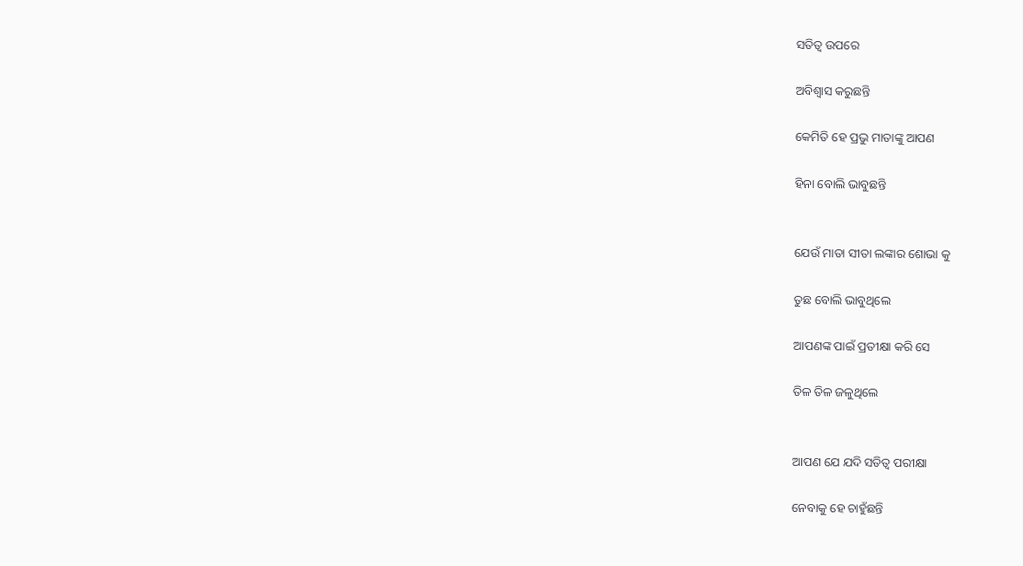ସତିତ୍ୱ ଉପରେ

ଅବିଶ୍ୱାସ କରୁଛନ୍ତି

କେମିତି ହେ ପ୍ରଭୁ ମାତାଙ୍କୁ ଆପଣ

ହିନା ବୋଲି ଭାବୁଛନ୍ତି


ଯେଉଁ ମାତା ସୀତା ଲଙ୍କାର ଶୋଭା କୁ

ତୁଛ ବୋଲି ଭାବୁଥିଲେ

ଆପଣଙ୍କ ପାଇଁ ପ୍ରତୀକ୍ଷା କରି ସେ

ତିଳ ତିଳ ଜଳୁଥିଲେ


ଆପଣ ଯେ ଯଦି ସତିତ୍ୱ ପରୀକ୍ଷା

ନେବାକୁ ହେ ଚାହୁଁଛନ୍ତି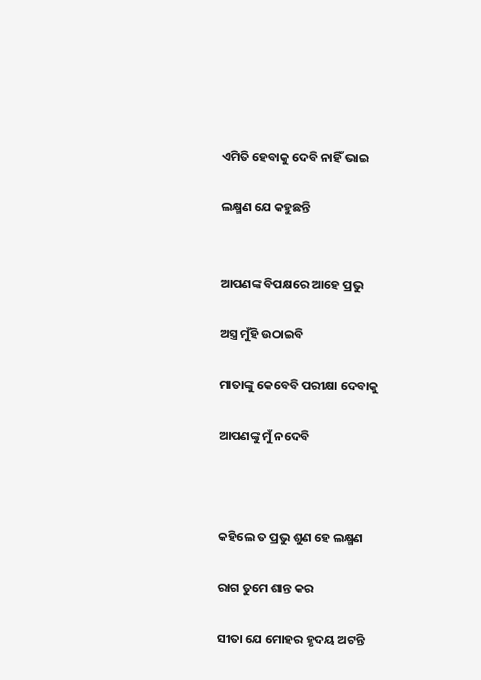ଏମିତି ହେବାକୁ ଦେବି ନାହିଁ ଭାଇ

ଲକ୍ଷ୍ମଣ ଯେ କହୁଛନ୍ତି


ଆପଣଙ୍କ ବିପକ୍ଷରେ ଆହେ ପ୍ରଭୁ

ଅସ୍ତ୍ର ମୁଁହି ଉଠାଇବି

ମାତାଙ୍କୁ କେବେବି ପରୀକ୍ଷା ଦେବାକୁ

ଆପଣଙ୍କୁ ମୁଁ ନଦେବି



କହିଲେ ତ ପ୍ରଭୁ ଶୁଣ ହେ ଲକ୍ଷ୍ମଣ

ରାଗ ତୁମେ ଶାନ୍ତ କର

ସୀତା ଯେ ମୋହର ହୃଦୟ ଅଟନ୍ତି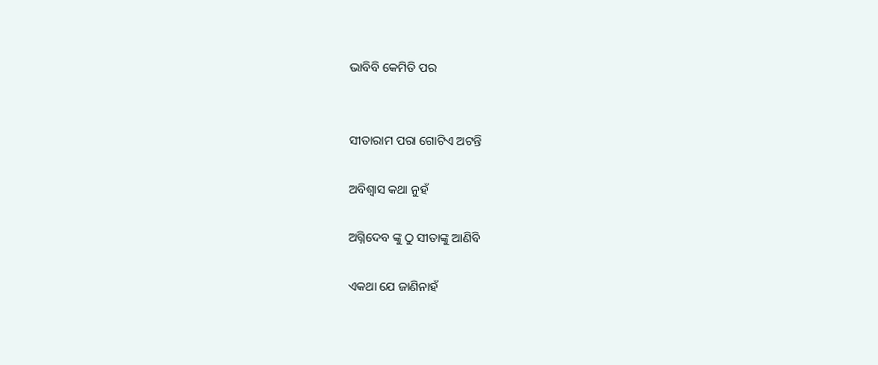ଭାବିବି କେମିତି ପର


ସୀତାରାମ ପରା ଗୋଟିଏ ଅଟନ୍ତି

ଅବିଶ୍ୱାସ କଥା ନୁହଁ

ଅଗ୍ନିଦେବ ଙ୍କୁ ଠୁ ସୀତାଙ୍କୁ ଆଣିବି

ଏକଥା ଯେ ଜାଣିନାହଁ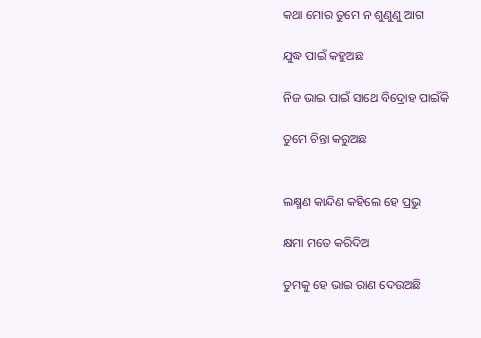କଥା ମୋର ତୁମେ ନ ଶୁଣୁଣୁ ଆଗ

ଯୁଦ୍ଧ ପାଇଁ କହୁଅଛ

ନିଜ ଭାଇ ପାଇଁ ସାଥେ ବିଦ୍ରୋହ ପାଇଁକି

ତୁମେ ଚିନ୍ତା କରୁଅଛ


ଲକ୍ଷ୍ମଣ କାନ୍ଦିଣ କହିଲେ ହେ ପ୍ରଭୁ

କ୍ଷମା ମତେ କରିଦିଅ

ତୁମକୁ ହେ ଭାଇ ରାଣ ଦେଉଅଛି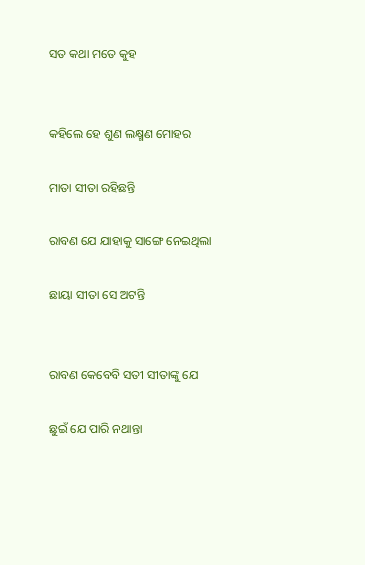ସତ କଥା ମତେ କୁହ


କହିଲେ ହେ ଶୁଣ ଲକ୍ଷ୍ମଣ ମୋହର

ମାତା ସୀତା ରହିଛନ୍ତି

ରାବଣ ଯେ ଯାହାକୁ ସାଙ୍ଗେ ନେଇଥିଲା

ଛାୟା ସୀତା ସେ ଅଟନ୍ତି


ରାବଣ କେବେବି ସତୀ ସୀତାଙ୍କୁ ଯେ

ଛୁଇଁ ଯେ ପାରି ନଥାନ୍ତା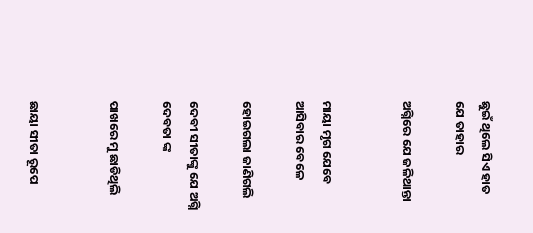ଛୁଇଁ ଥିଲେ ସିଏ ହାତ ଯେ ତାହାର

ଅଗ୍ନିରେ ଯେ ଜଳିଥାନ୍ତା


ମାୟା ମୃଗ ଯେବେ ଆସିବାର ବେଳେ

ହୋଇଗଲା ଜାଣିଗଲି

ଦେବୀ ସୀତାଙ୍କୁ ଯେ ଅଗ୍ନି ଦେବତା ଙ୍କ

ପାଖରେ ମୁ ଛାଡିଥିଲି


ଛାୟା ସୀତା ରୂପେ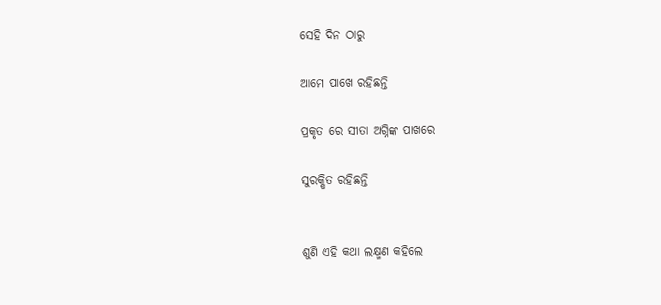ସେହି ଦିନ ଠାରୁ

ଆମେ ପାଖେ ରହିଛନ୍ତି

ପ୍ରକୃତ ରେ ସୀତା ଅଗ୍ନିଙ୍କ ପାଖରେ

ସୁରକ୍ଷିତ ରହିଛନ୍ତି


ଶୁଣି ଏହି କଥା ଲକ୍ଷ୍ମଣ କହିଲେ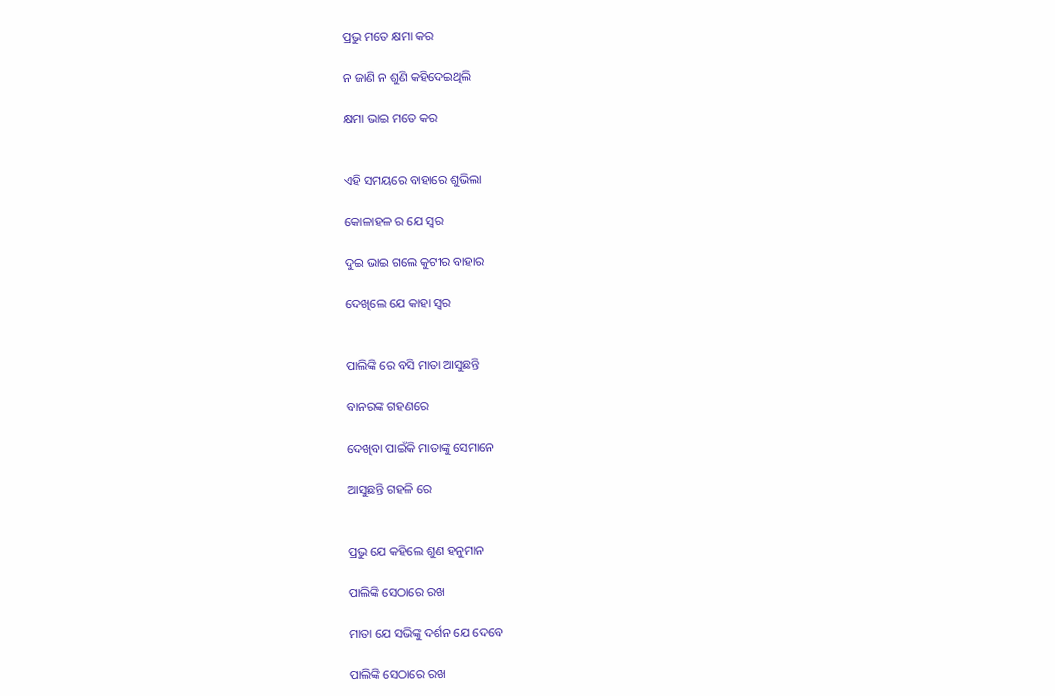ପ୍ରଭୁ ମତେ କ୍ଷମା କର

ନ ଜାଣି ନ ଶୁଣି କହିଦେଇଥିଲି

କ୍ଷମା ଭାଇ ମତେ କର


ଏହି ସମୟରେ ବାହାରେ ଶୁଭିଲା

କୋଳାହଳ ର ଯେ ସ୍ୱର

ଦୁଇ ଭାଇ ଗଲେ କୁଟୀର ବାହାର

ଦେଖିଲେ ଯେ କାହା ସ୍ୱର


ପାଲିଙ୍କି ରେ ବସି ମାତା ଆସୁଛନ୍ତି

ବାନରଙ୍କ ଗହଣରେ

ଦେଖିବା ପାଇଁକି ମାତାଙ୍କୁ ସେମାନେ

ଆସୁଛନ୍ତି ଗହଳି ରେ


ପ୍ରଭୁ ଯେ କହିଲେ ଶୁଣ ହନୁମାନ

ପାଲିଙ୍କି ସେଠାରେ ରଖ

ମାତା ଯେ ସଭିଙ୍କୁ ଦର୍ଶନ ଯେ ଦେବେ

ପାଲିଙ୍କି ସେଠାରେ ରଖ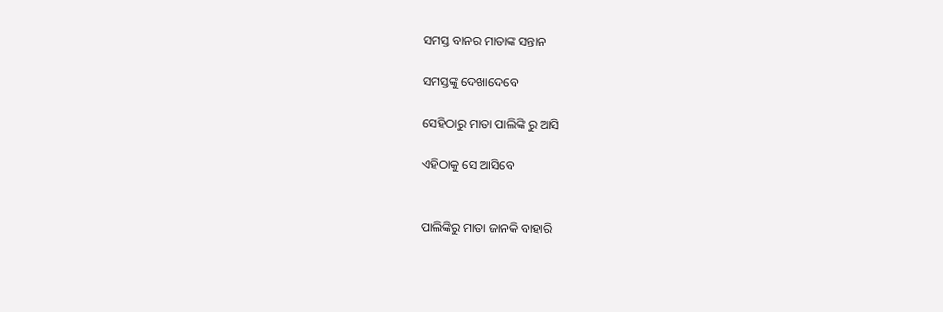ସମସ୍ତ ବାନର ମାତାଙ୍କ ସନ୍ତାନ

ସମସ୍ତଙ୍କୁ ଦେଖାଦେବେ

ସେହିଠାରୁ ମାତା ପାଲିଙ୍କି ରୁ ଆସି

ଏହିଠାକୁ ସେ ଆସିବେ


ପାଲିଙ୍କିରୁ ମାତା ଜାନକି ବାହାରି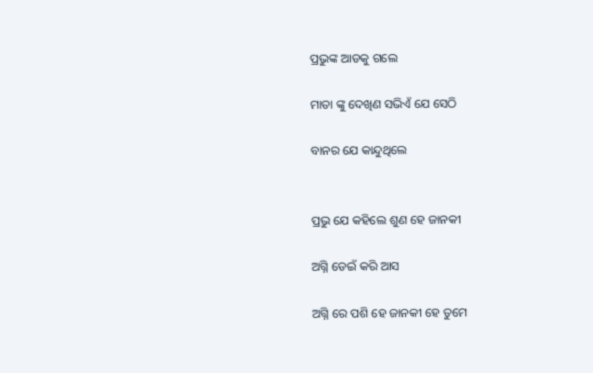ପ୍ରଭୁଙ୍କ ଆଡକୁ ଗଲେ

ମାତା ଙ୍କୁ ଦେଖିଣ ସଭିଏଁ ଯେ ସେଠି

ବାନର ଯେ କାନ୍ଦୁଥିଲେ


ପ୍ରଭୁ ଯେ କହିଲେ ଶୁଣ ହେ ଜାନକୀ

ଅଗ୍ନି ଡେଇଁ କରି ଆସ

ଅଗ୍ନି ରେ ପଶି ହେ ଜାନକୀ ହେ ତୁମେ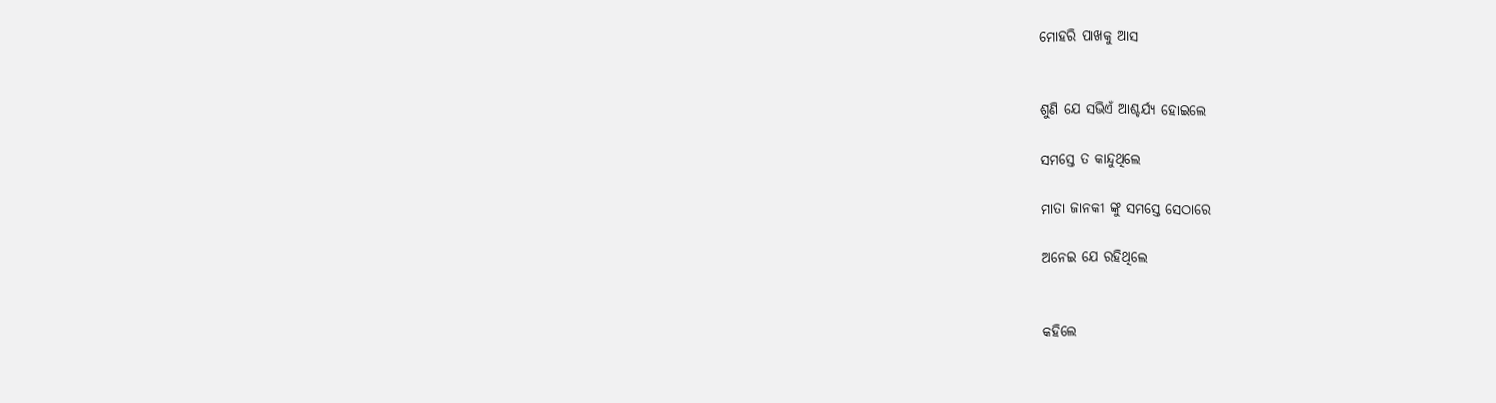ମୋହରି ପାଖକୁ ଆସ


ଶୁଣି ଯେ ସଭିଏଁ ଆଶ୍ଚର୍ଯ୍ୟ ହୋଇଲେ

ସମସ୍ତେ ତ କାନ୍ଦୁଥିଲେ

ମାତା ଜାନକୀ ଙ୍କୁ ସମସ୍ତେ ସେଠାରେ

ଅନେଇ ଯେ ରହିଥିଲେ


କହିଲେ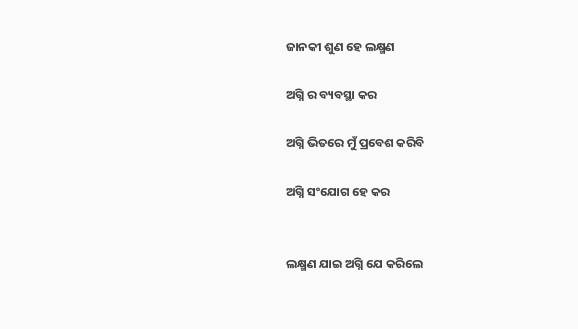ଜାନକୀ ଶୁଣ ହେ ଲକ୍ଷ୍ମଣ

ଅଗ୍ନି ର ବ୍ୟବସ୍ଥା କର

ଅଗ୍ନି ଭିତରେ ମୁଁ ପ୍ରବେଶ କରିବି

ଅଗ୍ନି ସଂଯୋଗ ହେ କର


ଲକ୍ଷ୍ମଣ ଯାଇ ଅଗ୍ନି ଯେ କରିଲେ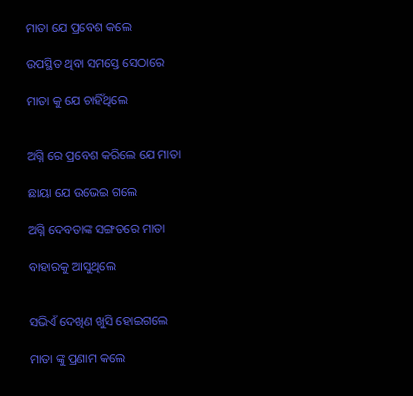ମାତା ଯେ ପ୍ରବେଶ କଲେ

ଉପସ୍ଥିତ ଥିବା ସମସ୍ତେ ସେଠାରେ

ମାତା କୁ ଯେ ଚାହିଁଥିଲେ


ଅଗ୍ନି ରେ ପ୍ରବେଶ କରିଲେ ଯେ ମାତା

ଛାୟା ଯେ ଉଭେଇ ଗଲେ

ଅଗ୍ନି ଦେବତାଙ୍କ ସଙ୍ଗତରେ ମାତା

ବାହାରକୁ ଆସୁଥିଲେ


ସଭିଏଁ ଦେଖିଣ ଖୁସି ହୋଇଗଲେ

ମାତା ଙ୍କୁ ପ୍ରଣାମ କଲେ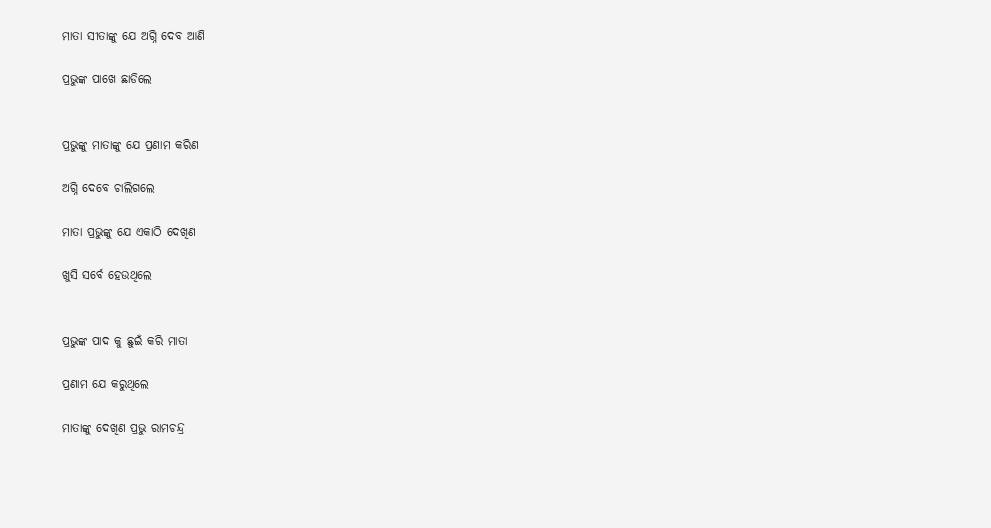ମାତା ସୀତାଙ୍କୁ ଯେ ଅଗ୍ନି ଦେବ ଆଣି

ପ୍ରଭୁଙ୍କ ପାଖେ ଛାଡିଲେ


ପ୍ରଭୁଙ୍କୁ ମାତାଙ୍କୁ ଯେ ପ୍ରଣାମ କରିଣ

ଅଗ୍ନି ଦେବେ ଚାଲିଗଲେ

ମାତା ପ୍ରଭୁଙ୍କୁ ଯେ ଏକାଠି ଦେଖିଣ

ଖୁସି ସର୍ବେ ହେଉଥିଲେ


ପ୍ରଭୁଙ୍କ ପାଦ କୁ ଛୁଇଁ କରି ମାତା

ପ୍ରଣାମ ଯେ କରୁଥିଲେ

ମାତାଙ୍କୁ ଦେଖିଣ ପ୍ରଭୁ ରାମଚନ୍ଦ୍ର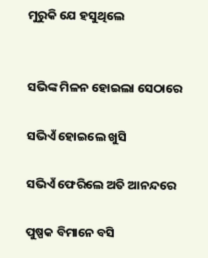ମୁରୁକି ଯେ ହସୁଥିଲେ


ସଭିଙ୍କ ମିଳନ ହୋଇଲା ସେଠାରେ

ସଭିଏଁ ହୋଇଲେ ଖୁସି

ସଭିଏଁ ଫେରିଲେ ଅତି ଆନନ୍ଦରେ

ପୁଷ୍ପକ ବିମାନେ ବସି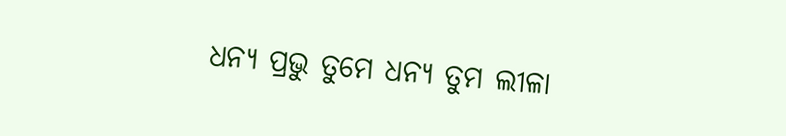ଧନ୍ୟ ପ୍ରଭୁ ତୁମେ ଧନ୍ୟ ତୁମ ଲୀଳା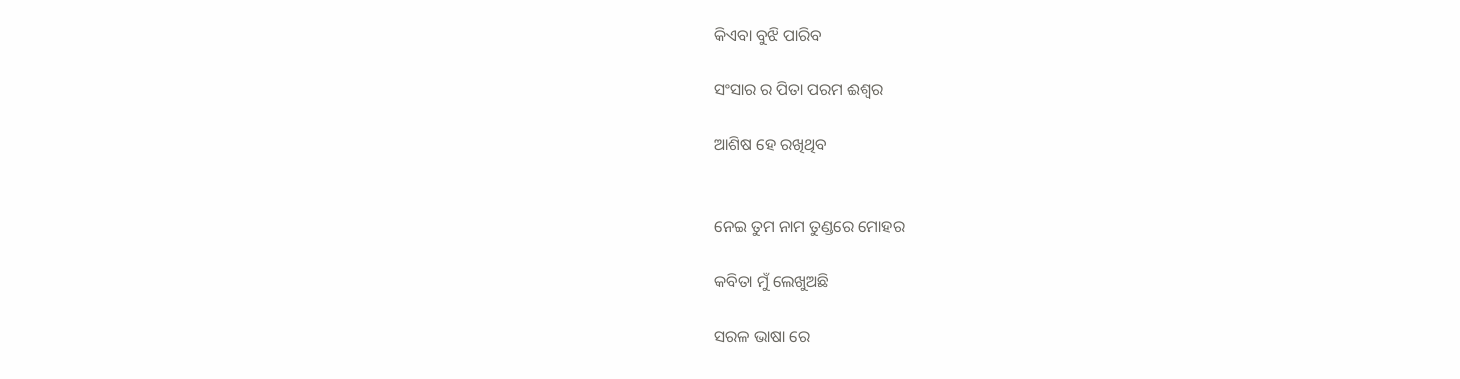କିଏବା ବୁଝି ପାରିବ

ସଂସାର ର ପିତା ପରମ ଈଶ୍ୱର

ଆଶିଷ ହେ ରଖିଥିବ


ନେଇ ତୁମ ନାମ ତୁଣ୍ଡରେ ମୋହର

କବିତା ମୁଁ ଲେଖୁଅଛି

ସରଳ ଭାଷା ରେ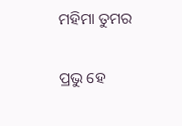ମହିମା ତୁମର

ପ୍ରଭୁ ହେ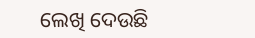ଲେଖି ଦେଉଛି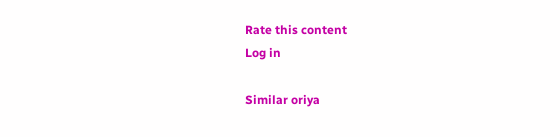Rate this content
Log in

Similar oriya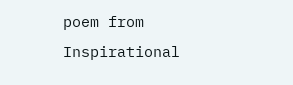poem from Inspirational